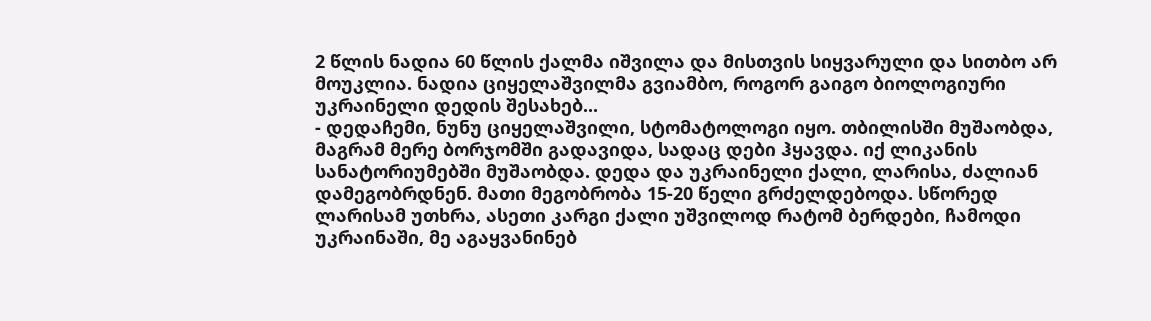2 წლის ნადია 60 წლის ქალმა იშვილა და მისთვის სიყვარული და სითბო არ მოუკლია. ნადია ციყელაშვილმა გვიამბო, როგორ გაიგო ბიოლოგიური უკრაინელი დედის შესახებ...
- დედაჩემი, ნუნუ ციყელაშვილი, სტომატოლოგი იყო. თბილისში მუშაობდა, მაგრამ მერე ბორჯომში გადავიდა, სადაც დები ჰყავდა. იქ ლიკანის სანატორიუმებში მუშაობდა. დედა და უკრაინელი ქალი, ლარისა, ძალიან დამეგობრდნენ. მათი მეგობრობა 15-20 წელი გრძელდებოდა. სწორედ ლარისამ უთხრა, ასეთი კარგი ქალი უშვილოდ რატომ ბერდები, ჩამოდი უკრაინაში, მე აგაყვანინებ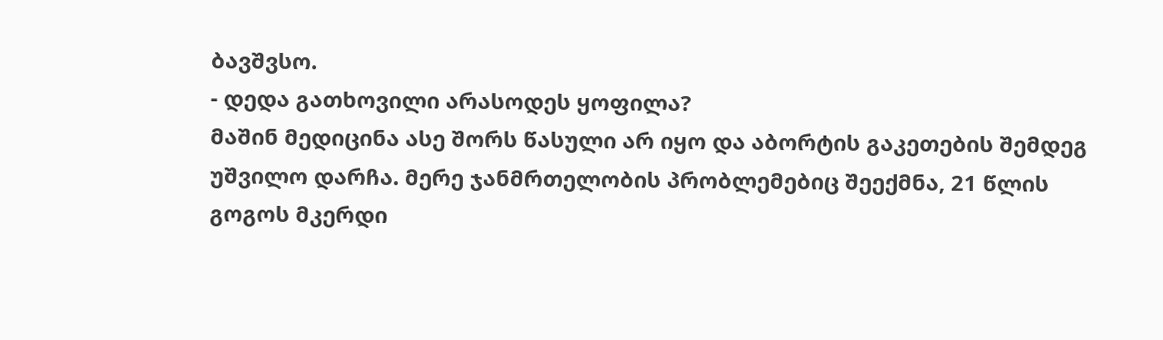ბავშვსო.
- დედა გათხოვილი არასოდეს ყოფილა?
მაშინ მედიცინა ასე შორს წასული არ იყო და აბორტის გაკეთების შემდეგ უშვილო დარჩა. მერე ჯანმრთელობის პრობლემებიც შეექმნა, 21 წლის გოგოს მკერდი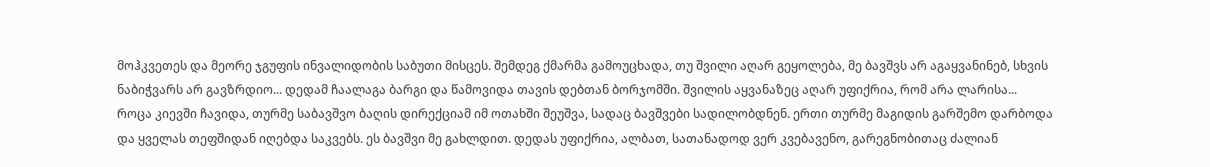მოჰკვეთეს და მეორე ჯგუფის ინვალიდობის საბუთი მისცეს. შემდეგ ქმარმა გამოუცხადა, თუ შვილი აღარ გეყოლება, მე ბავშვს არ აგაყვანინებ, სხვის ნაბიჭვარს არ გავზრდიო... დედამ ჩაალაგა ბარგი და წამოვიდა თავის დებთან ბორჯომში. შვილის აყვანაზეც აღარ უფიქრია, რომ არა ლარისა...
როცა კიევში ჩავიდა, თურმე საბავშვო ბაღის დირექციამ იმ ოთახში შეუშვა, სადაც ბავშვები სადილობდნენ. ერთი თურმე მაგიდის გარშემო დარბოდა და ყველას თეფშიდან იღებდა საკვებს. ეს ბავშვი მე გახლდით. დედას უფიქრია, ალბათ, სათანადოდ ვერ კვებავენო, გარეგნობითაც ძალიან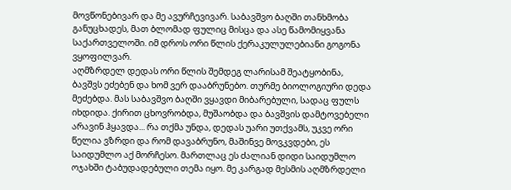მოვწონებივარ და მე ავურჩევივარ. საბავშვო ბაღში თანხმობა განუცხადეს, მათ ბლომად ფულიც მისცა და ასე წამომიყვანა საქართველოში. იმ დროს ორი წლის ქერაკულულებიანი გოგონა ვყოფილვარ.
აღმზრდელ დედას ორი წლის შემდეგ ლარისამ შეატყობინა, ბავშვს ეძებენ და ხომ ვერ დააბრუნებო. თურმე ბიოლოგიური დედა მეძებდა. მას საბავშვო ბაღში ვყავდი მიბარებული, სადაც ფულს იხდიდა. ქირით ცხოვრობდა, მუშაობდა და ბავშვის დამტოვებელი არავინ ჰყავდა... რა თქმა უნდა, დედას უარი უთქვამს, უკვე ორი წელია ვზრდი და რომ დავაბრუნო, მაშინვე მოვკვდები, ეს საიდუმლო აქ მორჩესო. მართლაც ეს ძალიან დიდი საიდუმლო ოჯახში ტაბუდადებული თემა იყო. მე კარგად მესმის აღმზრდელი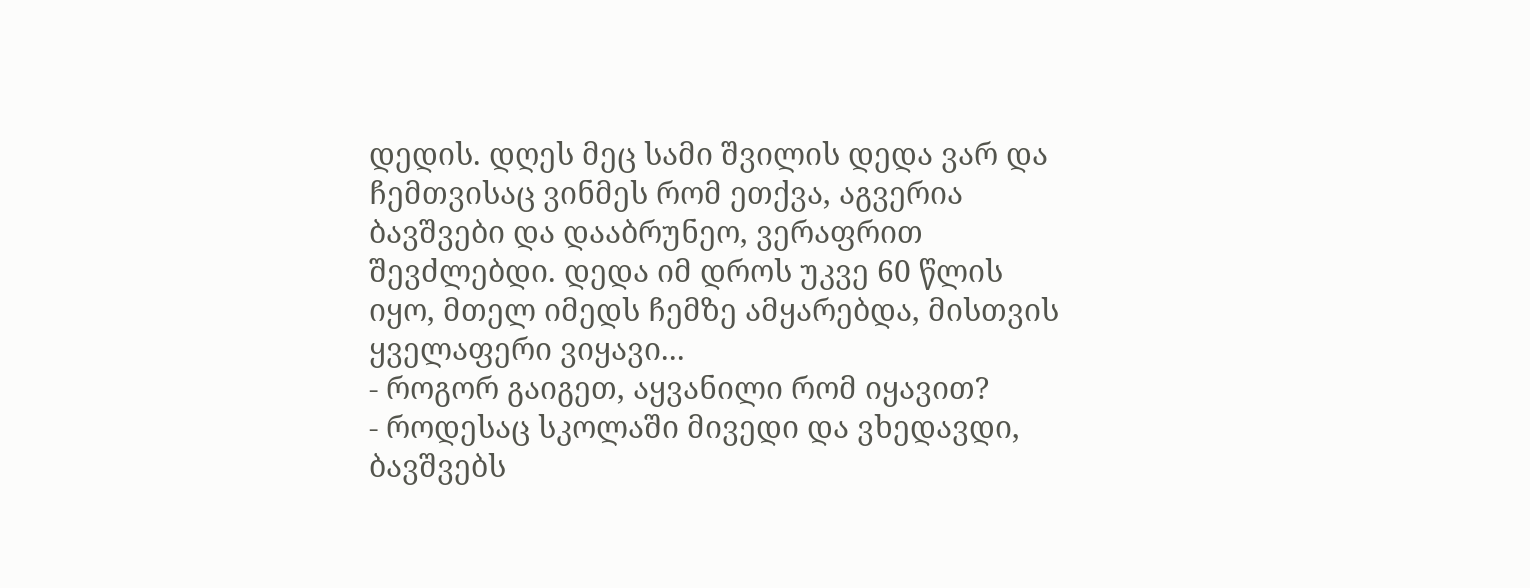დედის. დღეს მეც სამი შვილის დედა ვარ და ჩემთვისაც ვინმეს რომ ეთქვა, აგვერია ბავშვები და დააბრუნეო, ვერაფრით შევძლებდი. დედა იმ დროს უკვე 60 წლის იყო, მთელ იმედს ჩემზე ამყარებდა, მისთვის ყველაფერი ვიყავი...
- როგორ გაიგეთ, აყვანილი რომ იყავით?
- როდესაც სკოლაში მივედი და ვხედავდი, ბავშვებს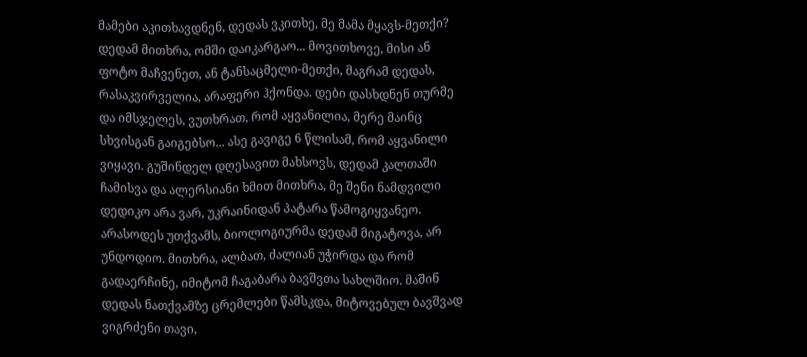მამები აკითხავდნენ, დედას ვკითხე, მე მამა მყავს-მეთქი? დედამ მითხრა, ომში დაიკარგაო... მოვითხოვე, მისი ან ფოტო მაჩვენეთ, ან ტანსაცმელი-მეთქი, მაგრამ დედას, რასაკვირველია, არაფერი ჰქონდა. დები დასხდნენ თურმე და იმსჯელეს, ვუთხრათ, რომ აყვანილია, მერე მაინც სხვისგან გაიგებსო... ასე გავიგე 6 წლისამ, რომ აყვანილი ვიყავი. გუშინდელ დღესავით მახსოვს, დედამ კალთაში ჩამისვა და ალერსიანი ხმით მითხრა, მე შენი ნამდვილი დედიკო არა ვარ, უკრაინიდან პატარა წამოგიყვანეო. არასოდეს უთქვამს, ბიოლოგიურმა დედამ მიგატოვა, არ უნდოდიო. მითხრა, ალბათ, ძალიან უჭირდა და რომ გადაერჩინე, იმიტომ ჩაგაბარა ბავშვთა სახლშიო. მაშინ დედას ნათქვამზე ცრემლები წამსკდა, მიტოვებულ ბავშვად ვიგრძენი თავი,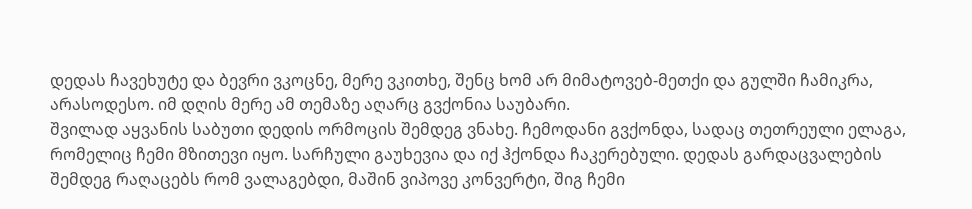დედას ჩავეხუტე და ბევრი ვკოცნე, მერე ვკითხე, შენც ხომ არ მიმატოვებ-მეთქი და გულში ჩამიკრა, არასოდესო. იმ დღის მერე ამ თემაზე აღარც გვქონია საუბარი.
შვილად აყვანის საბუთი დედის ორმოცის შემდეგ ვნახე. ჩემოდანი გვქონდა, სადაც თეთრეული ელაგა, რომელიც ჩემი მზითევი იყო. სარჩული გაუხევია და იქ ჰქონდა ჩაკერებული. დედას გარდაცვალების შემდეგ რაღაცებს რომ ვალაგებდი, მაშინ ვიპოვე კონვერტი, შიგ ჩემი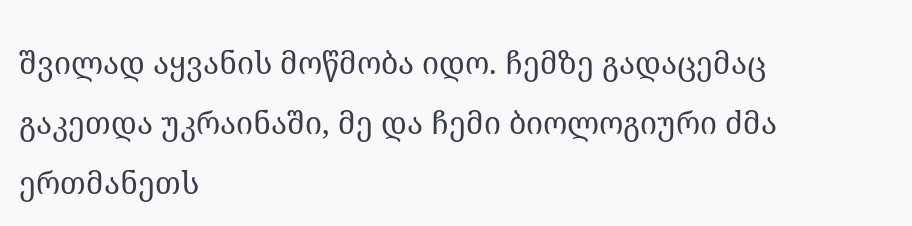შვილად აყვანის მოწმობა იდო. ჩემზე გადაცემაც გაკეთდა უკრაინაში, მე და ჩემი ბიოლოგიური ძმა ერთმანეთს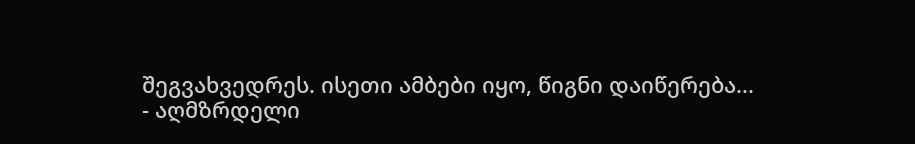შეგვახვედრეს. ისეთი ამბები იყო, წიგნი დაიწერება...
- აღმზრდელი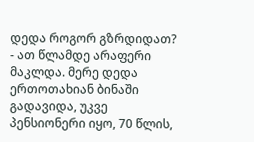დედა როგორ გზრდიდათ?
- ათ წლამდე არაფერი მაკლდა. მერე დედა ერთოთახიან ბინაში გადავიდა, უკვე პენსიონერი იყო, 70 წლის,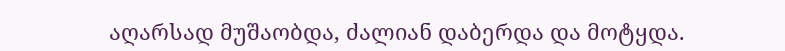აღარსად მუშაობდა, ძალიან დაბერდა და მოტყდა.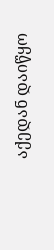აქედან დაიწყო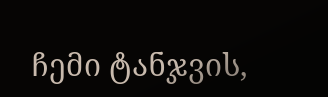ჩემი ტანჯვის,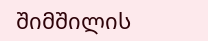შიმშილის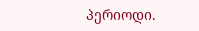პერიოდი.